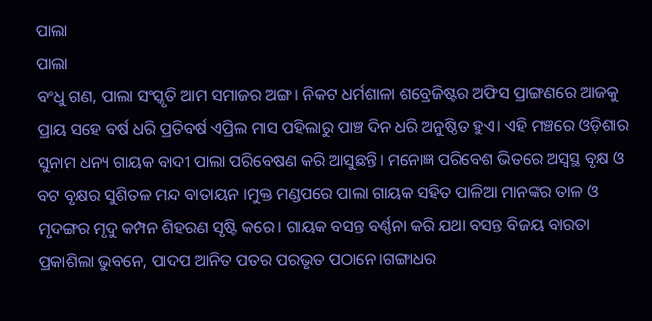ପାଲା
ପାଲା
ବଂଧୁ ଗଣ, ପାଲା ସଂସ୍କୃତି ଆମ ସମାଜର ଅଙ୍ଗ। ନିକଟ ଧର୍ମଶାଳା ଶବ୍ରେଜିଷ୍ଟର ଅଫିସ ପ୍ରାଙ୍ଗଣରେ ଆଜକୁ ପ୍ରାୟ ସହେ ବର୍ଷ ଧରି ପ୍ରତିବର୍ଷ ଏପ୍ରିଲ ମାସ ପହିଲାରୁ ପାଞ୍ଚ ଦିନ ଧରି ଅନୁଷ୍ଠିତ ହୁଏ। ଏହି ମଞ୍ଚରେ ଓଡ଼ିଶାର ସୁନାମ ଧନ୍ୟ ଗାୟକ ବାଦୀ ପାଲା ପରିବେଷଣ କରି ଆସୁଛନ୍ତି। ମନୋଜ୍ଞ ପରିବେଶ ଭିତରେ ଅସ୍ଵସ୍ଥ ବୃକ୍ଷ ଓ ବଟ ବୃକ୍ଷର ସୁଶିତଳ ମନ୍ଦ ବାତାୟନ ।ମୁକ୍ତ ମଣ୍ଡପରେ ପାଲା ଗାୟକ ସହିତ ପାଳିଆ ମାନଙ୍କର ତାଳ ଓ ମୃଦଙ୍ଗର ମୃଦୁ କମ୍ପନ ଶିହରଣ ସୃଷ୍ଟି କରେ। ଗାୟକ ବସନ୍ତ ବର୍ଣ୍ଣନା କରି ଯଥା ବସନ୍ତ ବିଜୟ ବାରତା ପ୍ରକାଶିଲା ଭୁବନେ, ପାଦପ ଆନିତ ପତର ପରଭୃତ ପଠାନେ।ଗଙ୍ଗାଧର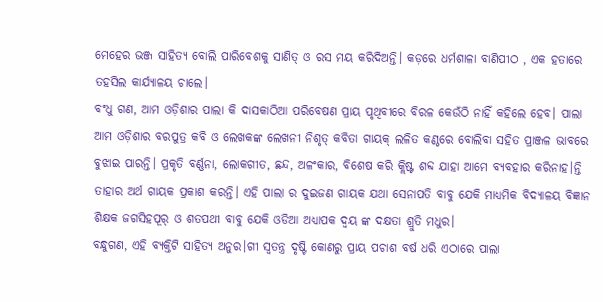ମେହେର ଭଞ୍ଜ ସାହିତ୍ୟ ବୋଲି ପାରିବେଶକୁ ସାଣିତ୍ ଓ ରସ ମୟ କରିଦିଅନ୍ତି। କଡ଼ରେ ଧର୍ମଶାଳା ବାଣିପୀଠ , ଏକ ହତାରେ ତହସିଲ କାର୍ଯ୍ୟାଳୟ ଚାଲେ।
ବଂଧୁ ଗଣ, ଆମ ଓଡ଼ିଶାର ପାଲା କି ଦାସକାଠିଆ ପରିବେଷଣ ପ୍ରାୟ ପୃଥିବୀରେ ବିରଳ କେଉଁଠି ନାହିଁ କହିଲେ ହେବ। ପାଲା ଆମ ଓଡ଼ିଶାର ବରପୁତ୍ର କବି ଓ ଲେଖକଙ୍କ ଲେଖନୀ ନିଶୃତ୍ କବିତା ଗାୟକ୍ ଲଳିତ କଣ୍ଠରେ ବୋଲିବା ସହିତ ପ୍ରାଞ୍ଜଳ ଭାବରେ ବୁଝାଇ ପାରନ୍ତି। ପ୍ରକୃତି ବର୍ଣ୍ଣନା, ଲୋକଗୀତ, ଛନ୍ଦ, ଅଳଂକାର, ବିଶେଷ କରି କ୍ଲିଷ୍ଟ ଶବ୍ଦ ଯାହା ଆମେ ବ୍ୟବହାର କରିନାହ।ନ୍ତି ତାହାର ଅର୍ଥ ଗାୟକ ପ୍ରକାଶ କରନ୍ତି। ଏହି ପାଲା ର ଦୁଇଜଣ ଗାୟକ ଯଥା ସେନାପତି ବାବୁ ଯେକି ମାଧ୍ୟମିକ ବିଦ୍ୟାଳୟ ବିଜ୍ଞାନ ଶିକ୍ଷକ ଜଗସିହପୂର୍ ଓ ଶତପଥୀ ବାବୁ ଯେକି ଓଡିଆ ଅଧ୍ୟାପକ ଦ୍ବୟ ଙ୍କ ଦକ୍ଷତା ଶ୍ରୁତି ମଧୁର।
ବନ୍ଧୁଗଣ, ଏହି ବ୍ୟକ୍ତିଟି ସାହିତ୍ୟ ଅନୁର।ଗୀ ସ୍ବତନ୍ତ୍ର ଦୃଷ୍ଟି କୋଣରୁ ପ୍ରାୟ ପଚାଶ ବର୍ଷ ଧରି ଏଠାରେ ପାଲା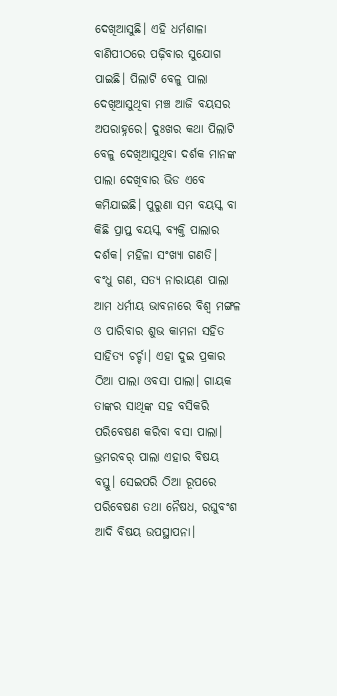ଦେଖିଆସୁଛି। ଏହି ଧର୍ମଶାଳା ବାଣିପୀଠରେ ପଢ଼ିବାର ସୁଯୋଗ ପାଇଛି। ପିଲାଟି ବେଳୁ ପାଲା ଦେଖିଆସୁଥିବା ମଞ୍ଚ ଆଜି ବୟସର ଅପରାହ୍ନରେ। ଦୁଃଖର କଥା ପିଲାଟି ବେଳୁ ଦେଖିଆସୁଥିବା ଦର୍ଶକ ମାନଙ୍କ ପାଲା ଦେଖିବାର ଭିଡ ଏବେ କମିଯାଇଛି। ପୁରୁଣା ସମ ବୟସ୍କ ବା କିଛି ପ୍ରାପ୍ତ ବୟସ୍କ ବ୍ୟକ୍ତି ପାଲାର ଦର୍ଶକ। ମହିଳା ସଂଖ୍ୟା ଗଣତି।
ବଂଧୁ ଗଣ, ସତ୍ୟ ନାରାୟଣ ପାଲା ଆମ ଧର୍ମୀୟ ଭାବନାରେ ବିଶ୍ଵ ମଙ୍ଗଳ ଓ ପାରିବାର ଶୁଭ କାମନା ସହିତ ସାହିତ୍ୟ ଚର୍ଚ୍ଚା। ଏହା ଦୁଇ ପ୍ରକାର ଠିଆ ପାଲା ଓବସା ପାଲା। ଗାୟକ ତାଙ୍କର ସାଥିଙ୍କ ସହ ବସିକରି ପରିବେଷଣ କରିବା ବସା ପାଲା। ଭ୍ରମରବର୍ ପାଲା ଏହାର ବିଷୟ ବସ୍ତୁ। ସେଇପରି ଠିଆ ରୂପରେ ପରିବେଷଣ ତଥା ନୈଷଧ, ରଘୁବଂଶ ଆଦି ବିଷୟ ଉପସ୍ଥାପନା।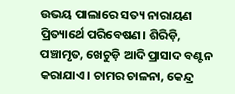ଉଭୟ ପାଲାରେ ସତ୍ୟ ନାରାୟଣ ପ୍ରିତ୍ୟାର୍ଥେ ପରିବେଷଣ। ଶିରିଡ଼ି, ପଞ୍ଚାମୃତ, ଖେଚୁଡ଼ି ଆଦି ପ୍ରାସାଦ ବଣ୍ଟନ କରାଯାଏ। ଚାମର ଚାଳନା, କେନ୍ଦ୍ର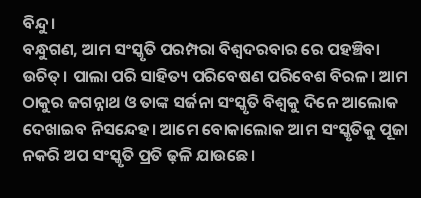ବିନ୍ଦୁ।
ବନ୍ଧୁଗଣ, ଆମ ସଂସ୍କୃତି ପରମ୍ପରା ବିଶ୍ଵଦରବାର ରେ ପହଞ୍ଚିବା ଉଚିତ୍। ପାଲା ପରି ସାହିତ୍ୟ ପରିବେଷଣ ପରିବେଶ ବିରଳ। ଆମ ଠାକୁର ଜଗନ୍ନାଥ ଓ ତାଙ୍କ ସର୍ଜନା ସଂସ୍କୃତି ବିଶ୍ୱକୁ ଦିନେ ଆଲୋକ ଦେଖାଇବ ନିସନ୍ଦେହ। ଆମେ ବୋକାଲୋକ ଆମ ସଂସ୍କୃତିକୁ ପୂଜା ନକରି ଅପ ସଂସ୍କୃତି ପ୍ରତି ଢ଼ଳି ଯାଉଛେ।